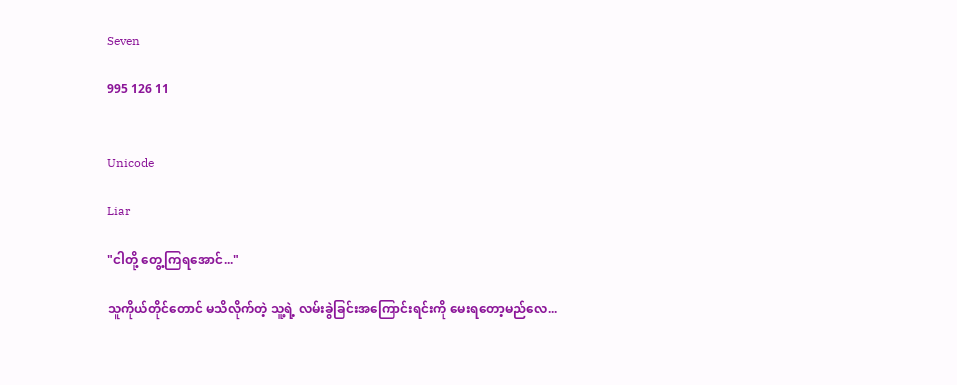Seven

995 126 11


Unicode

Liar

"ငါတို့ တွေ့ကြရအောင်..."

သူကိုယ်တိုင်တောင် မသိလိုက်တဲ့ သူ့ရဲ့ လမ်းခွဲခြင်းအကြောင်းရင်းကို မေးရတော့မည်လေ...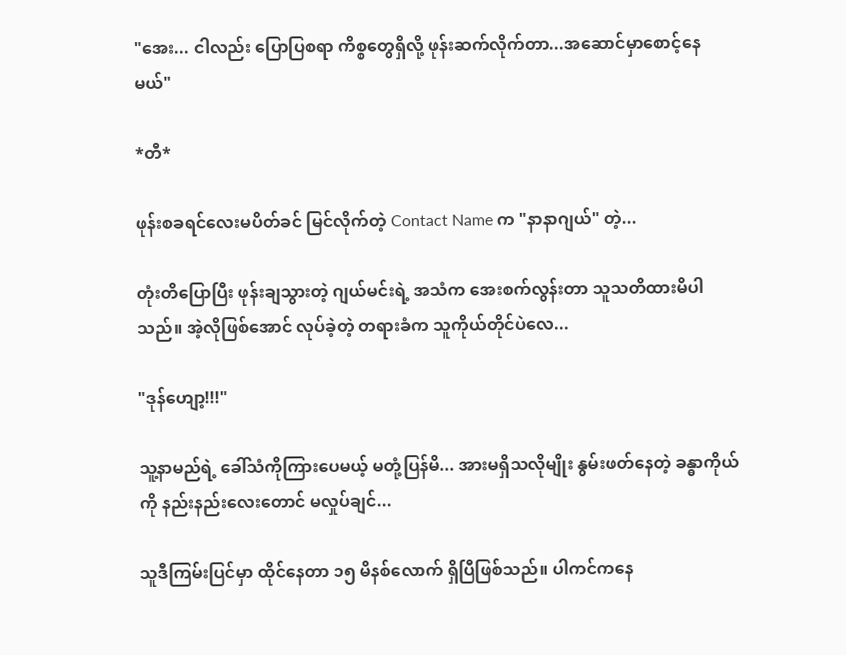"အေး... ငါလည်း ပြောပြစရာ ကိစ္စတွေရှိလို့ ဖုန်းဆက်လိုက်တာ...အဆောင်မှာစောင့်နေမယ်"

*တီ*

ဖုန်းစခရင်လေးမပိတ်ခင် မြင်လိုက်တဲ့ Contact Name က "နာနာဂျယ်" တဲ့...

တုံးတိပြောပြီး ဖုန်းချသွားတဲ့ ဂျယ်မင်းရဲ့ အသံက အေးစက်လွန်းတာ သူသတိထားမိပါသည်။ အဲ့လိုဖြစ်အောင် လုပ်ခဲ့တဲ့ တရားခံက သူကိုယ်တိုင်ပဲလေ...

"ဒုန်ဟျော့!!!"

သူ့နာမည်ရဲ့ ခေါ်သံကိုကြားပေမယ့် မတုံ့ပြန်မိ... အားမရှိသလိုမျိုး နွမ်းဖတ်နေတဲ့ ခန္ဓာကိုယ်ကို နည်းနည်းလေးတောင် မလှုပ်ချင်...

သူဒီကြမ်းပြင်မှာ ထိုင်နေတာ ၁၅ မိနစ်လောက် ရှိပြီဖြစ်သည်။ ပါကင်ကနေ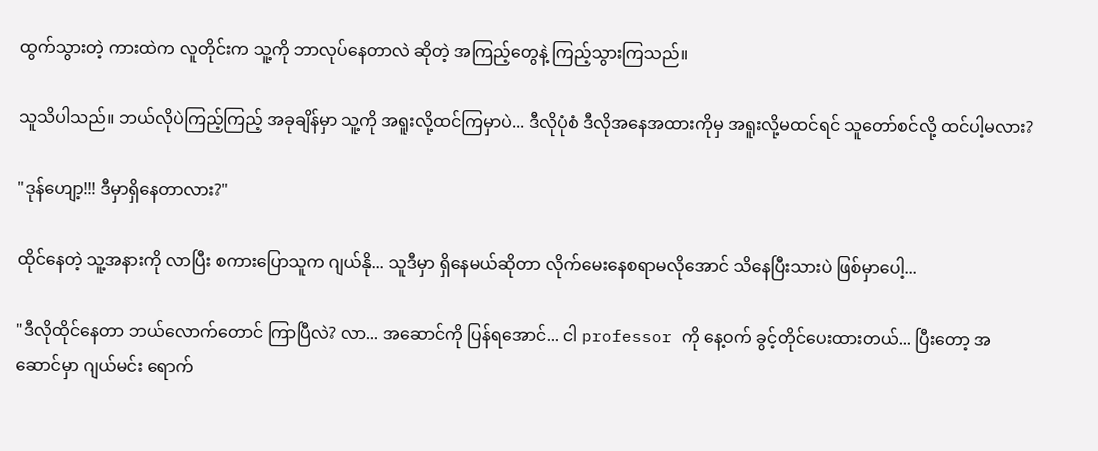ထွက်သွားတဲ့ ကားထဲက လူတိုင်းက သူ့ကို ဘာလုပ်နေတာလဲ ဆိုတဲ့ အကြည့်တွေနဲ့ ကြည့်သွားကြသည်။

သူသိပါသည်။ ဘယ်လိုပဲကြည့်ကြည့် အခုချိန်မှာ သူ့ကို အရူးလို့ထင်ကြမှာပဲ... ဒီလိုပုံစံ ဒီလိုအနေအထားကိုမှ အရူးလို့မထင်ရင် သူတော်စင်လို့ ထင်ပါ့မလား?

"ဒုန်ဟျော့!!! ဒီမှာရှိနေတာလား?"

ထိုင်နေတဲ့ သူ့အနားကို လာပြီး စကားပြောသူက ဂျယ်နို... သူဒီမှာ ရှိနေမယ်ဆိုတာ လိုက်မေးနေစရာမလိုအောင် သိနေပြီးသားပဲ ဖြစ်မှာပေါ့...

"ဒီလိုထိုင်နေတာ ဘယ်လောက်တောင် ကြာပြီလဲ? လာ... အဆောင်ကို ပြန်ရအောင်... ငါ professor ကို နေ့ဝက် ခွင့်တိုင်ပေးထားတယ်... ပြီးတော့ အဆောင်မှာ ဂျယ်မင်း ရောက်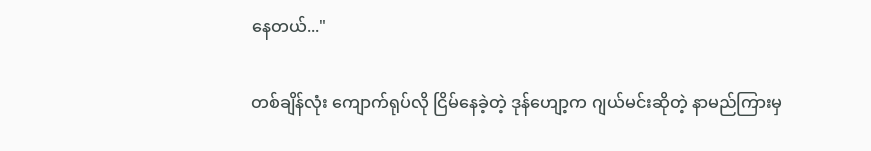နေတယ်..."

တစ်ချိန်လုံး ကျောက်ရုပ်လို ငြိမ်နေခဲ့တဲ့ ဒုန်ဟျော့က ဂျယ်မင်းဆိုတဲ့ နာမည်ကြားမှ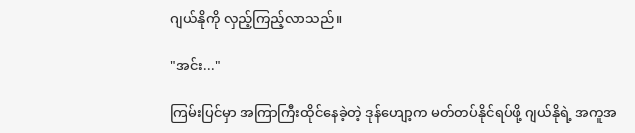ဂျယ်နိုကို လှည့်ကြည့်လာသည်။

"အင်း..."

ကြမ်းပြင်မှာ အကြာကြီးထိုင်နေခဲ့တဲ့ ဒုန်ဟျော့က မတ်တပ်နိုင်ရပ်ဖို့ ဂျယ်နိုရဲ့ အကူအ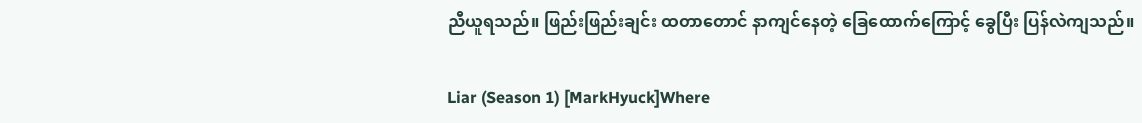ညီယူရသည်။ ဖြည်းဖြည်းချင်း ထတာတောင် နာကျင်နေတဲ့ ခြေထောက်ကြောင့် ခွေပြီး ပြန်လဲကျသည်။

Liar (Season 1) [MarkHyuck]Where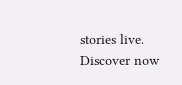stories live. Discover now